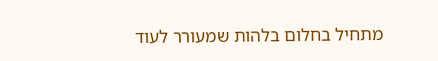מתחיל בחלום בלהות שמעורר לעוד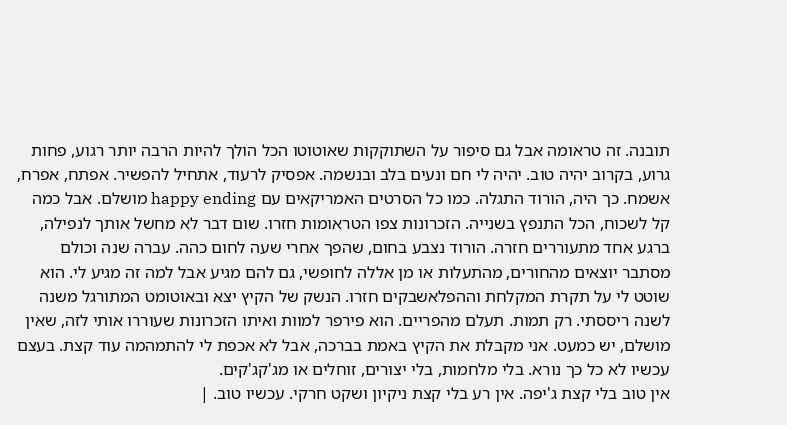תובנה. זה טראומה אבל גם סיפור על השתוקקות שאוטוטו הכל הולך להיות הרבה יותר רגוע, פחות גרוע, בקרוב יהיה טוב. יהיה לי חם ונעים בלב ובנשמה. אפסיק לרעוד, אתחיל להפשיר. אפתח, אפרח, אשמח. כך היה, הורוד התגלה. כמו כל הסרטים האמריקאים עם happy ending מושלם. אבל כמה קל לשכוח, הכל התנפץ בשנייה. הזכרונות צפו הטראומות חזרו. שום דבר לא מחשל אותך לנפילה, ברגע אחד מתעוררים חזרה. הורוד נצבע בחום, שהפך אחרי שעה לחום כהה. עברה שנה וכולם מסתבר יוצאים מהחורים, מהתעלות או מן אללה לחופשי, גם להם מגיע אבל למה זה מגיע לי. הוא שוטט לי על תקרת המקלחת וההפלאשבקים חזרו. הנשק של הקיץ יצא ובאוטומט המתורגל משנה לשנה ריססתי. רק תמות. תעלם מהפריים. הוא פירפר למוות ואיתו הזכרונות שעוררו אותי לזה, שאין מושלם, יש כמעט. אני מקבלת את הקיץ באמת בברכה, אבל לא אכפת לי להתמהמה עוד קצת. בעצם עכשיו לא כל כך נורא. בלי מלחמות, בלי יצורים, זוחלים או מג'קג'קים.
אין טוב בלי קצת ג'יפה. אין רע בלי קצת ניקיון ושקט חרקי. עכשיו טוב. |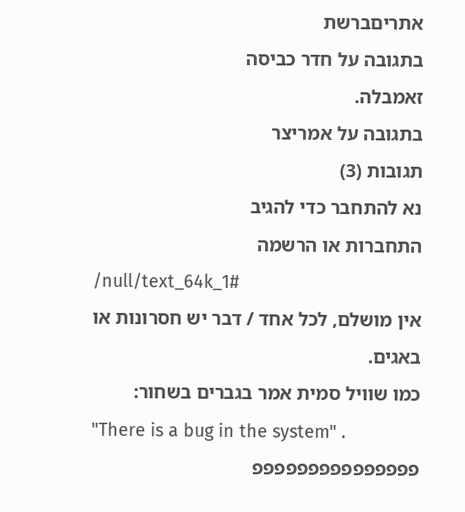אתריםברשת
בתגובה על חדר כביסה
זאמבלה.
בתגובה על אמריצר
תגובות (3)
נא להתחבר כדי להגיב
התחברות או הרשמה
/null/text_64k_1#
אין מושלם, לכל אחד / דבר יש חסרונות או באגים.
כמו שוויל סמית אמר בגברים בשחור:
"There is a bug in the system" .
פפפפפפפפפפפפפפפ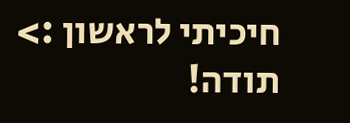חיכיתי לראשון :> תודה!